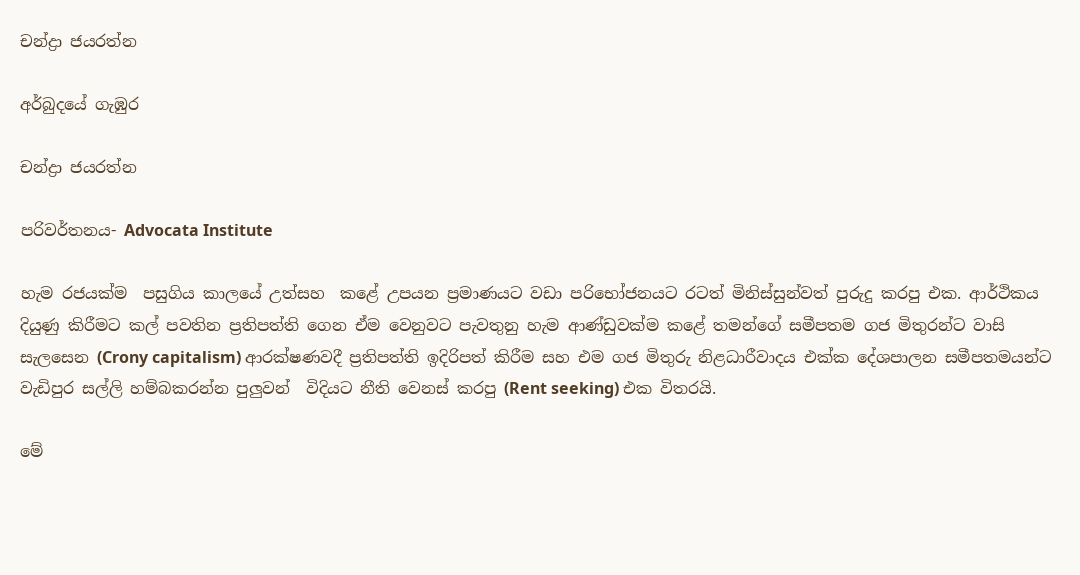චන්ද්‍රා ජයරත්න

අර්බුදයේ ගැඹුර

චන්ද්‍රා ජයරත්න

පරිවර්තනය- Advocata Institute

හැම රජයක්ම  පසුගිය කාලයේ උත්සහ  කළේ උපයන ප්‍රමාණයට වඩා පරිභෝජනයට රටත් මිනිස්සුන්වත් පුරුදු කරපු එක. ආර්ථිකය දියුණු කිරීමට කල් පවතින ප්‍රතිපත්ති ගෙන ඒම වෙනුවට පැවතුනු හැම ආණ්ඩුවක්ම කළේ තමන්ගේ සමීපතම ගජ මිතුරන්ට වාසි සැලසෙන (Crony capitalism) ආරක්ෂණවදී ප්‍රතිපත්ති ඉදිරිපත් කිරීම සහ එම ගජ මිතුරු නිළධාරීවාදය එක්ක දේශපාලන සමීපතමයන්ට වැඩිපුර සල්ලි හම්බකරන්න පුලුවන්  විදියට නීති වෙනස් කරපු (Rent seeking) එක විතරයි.

මේ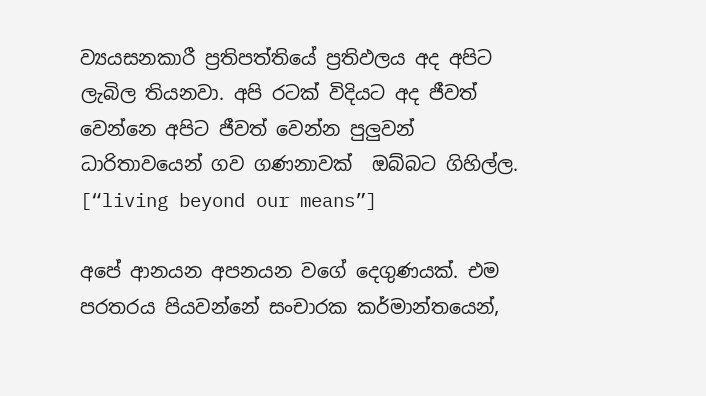ව්‍යයසනකාරී ප්‍රතිපත්තියේ ප්‍රතිඵලය අද අපිට ලැබිල තියනවා. අපි රටක් විදියට අද ජීවත් වෙන්නෙ අපිට ජීවත් වෙන්න පුලුවන් ධාරිතාවයෙන් ගව ගණනාවක්  ඔබ්බට ගිහිල්ල. [“living beyond our means”]

අපේ ආනයන අපනයන වගේ දෙගුණයක්. එම පරතරය පියවන්නේ සංචාරක කර්මාන්තයෙන්,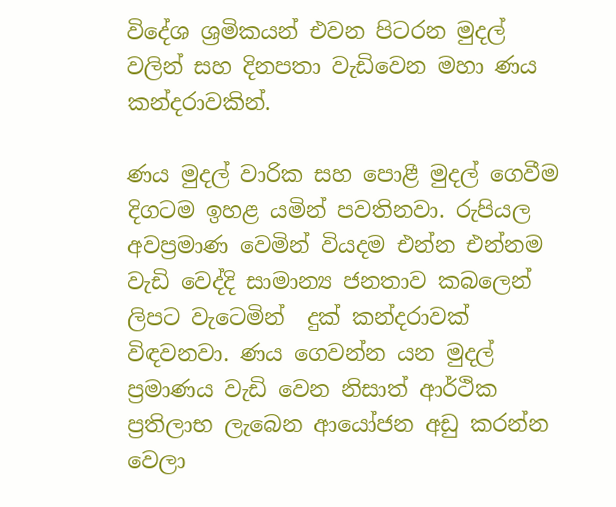විදේශ ශ්‍රමිකයන් එවන පිටරන මුදල් වලින් සහ දිනපතා වැඩිවෙන මහා ණය කන්දරාවකින්.

ණය මුදල් වාරික සහ පොළී මුදල් ගෙවීම දිගටම ඉහළ යමින් පවතිනවා. රුපියල අවප්‍රමාණ වෙමින් වියදම එන්න එන්නම වැඩි වෙද්දි සාමාන්‍ය ජනතාව කබලෙන් ලිපට වැටෙමින්  දුක් කන්දරාවක් විඳවනවා. ණය ගෙවන්න යන මුදල් ප්‍රමාණය වැඩි වෙන නිසාත් ආර්ථික ප්‍රතිලාභ ලැබෙන ආයෝජන අඩු කරන්න වෙලා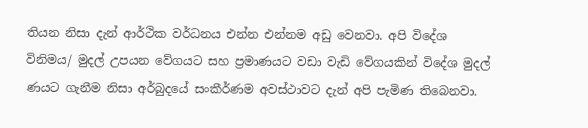තියන නිසා දැන් ආර්ථික වර්ධනය එන්න එන්නම අඩු වෙනවා. අපි විදේශ විනිමය/ මුදල් උපයන වේගයට සහ ප්‍රමාණයට වඩා වැඩි වේගයකින් විදේශ මුදල් ණයට ගැනීම නිසා අර්බුදයේ සංකීර්ණම අවස්ථාවට දැන් අපි පැමිණ තිබෙනවා.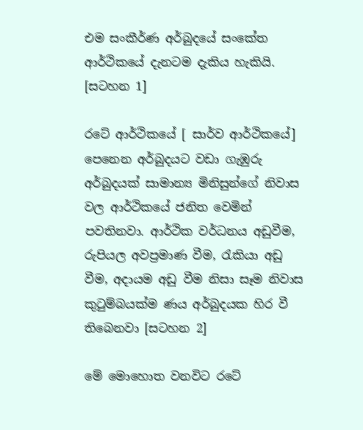එම සංකීර්ණ අර්බුදයේ සංකේත ආර්ථිකයේ දැනටම දැකිය හැකියි. [සටහන 1]

රටේ ආර්ථිකයේ [ සාර්ව ආර්ථිකයේ] පෙනෙන අර්බුදයට වඩා ගැඹුරු අර්බුදයක් සාමාන්‍ය මිනිසුන්ගේ නිවාස වල ආර්ථිකයේ ජනිත වෙමින් පවතිනවා. ආර්ථික වර්ධනය අඩුවීම, රුපියල අවප්‍රමාණ වීම, රැකියා අඩු වීම, අදායම අඩු වීම නිසා සෑම නිවාස කුටුම්බයක්ම ණය අර්බුදයක හිර වී තිබෙනවා [සටහන 2]

මේ මොහොත වනවිට රටේ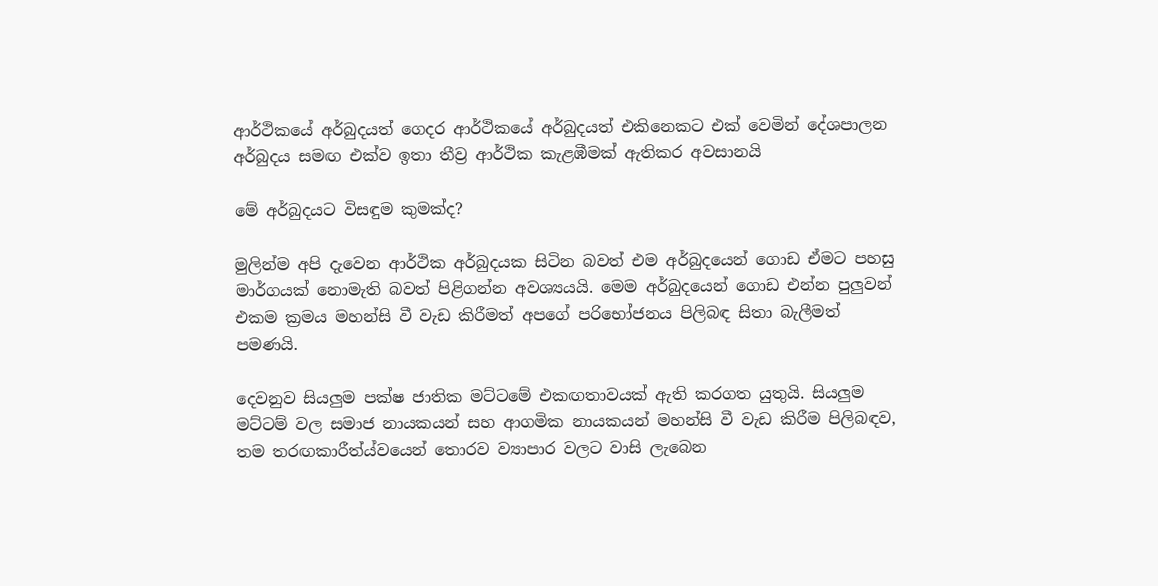ආර්ථිකයේ අර්බුදයත් ගෙදර ආර්ථිකයේ අර්බුදයත් එකිනෙකට එක් වෙමින් දේශපාලන අර්බුදය සමඟ එක්ව ඉතා තීව්‍ර ආර්ථික කැළඹීමක් ඇතිකර අවසානයි

මේ අර්බුදයට විසඳුම කුමක්ද?

මුලින්ම අපි දැවෙන ආර්ථික අර්බුදයක සිටින බවත් එම අර්බුදයෙන් ගොඩ ඒමට පහසු මාර්ගයක් නොමැති බවත් පිළිගන්න අවශ්‍යයයි. මෙම අර්බුදයෙන් ගොඩ එන්න පුලුවන් එකම ක්‍රමය මහන්සි වී වැඩ කිරීමත් අපගේ පරිභෝජනය පිලිබඳ සිතා බැලීමත් පමණයි.

දෙවනුව සියලුම පක්ෂ ජාතික මට්ටමේ එකඟතාවයක් ඇති කරගත යුතුයි. සියලුම මට්ටම් වල සමාජ නායකයන් සහ ආගමික නායකයන් මහන්සි වී වැඩ කිරීම පිලිබඳව, තම තරඟකාරීත්ය්වයෙන් තොරව ව්‍යාපාර වලට වාසි ලැබෙන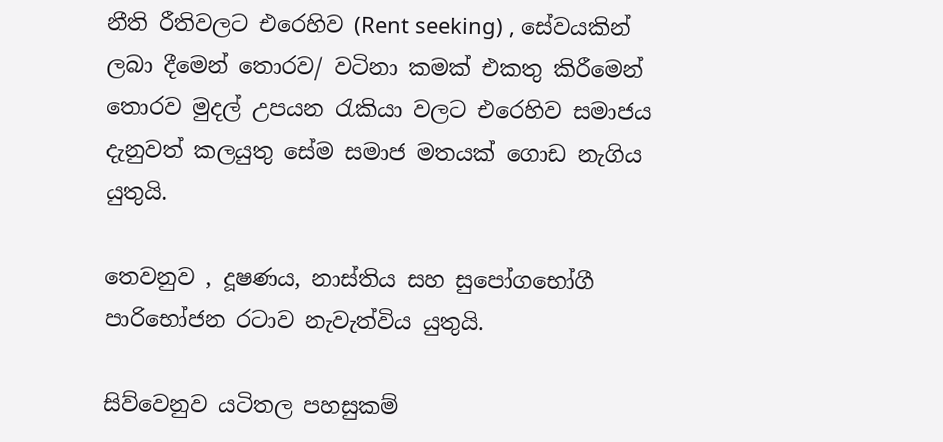නීති රීතිවලට එරෙහිව (Rent seeking) , සේවයකින් ලබා දීමෙන් තොරව/ වටිනා කමක් එකතු කිරීමෙන් තොරව මුදල් උපයන රැකියා වලට එරෙහිව සමාජය දැනුවත් කලයුතු සේම සමාජ මතයක් ගොඩ නැගිය යුතුයි.

තෙවනුව , දූෂණය, නාස්තිය සහ සුපෝගභෝගී පාරිභෝජන රටාව නැවැත්විය යුතුයි.

සිව්වෙනුව යටිතල පහසුකම්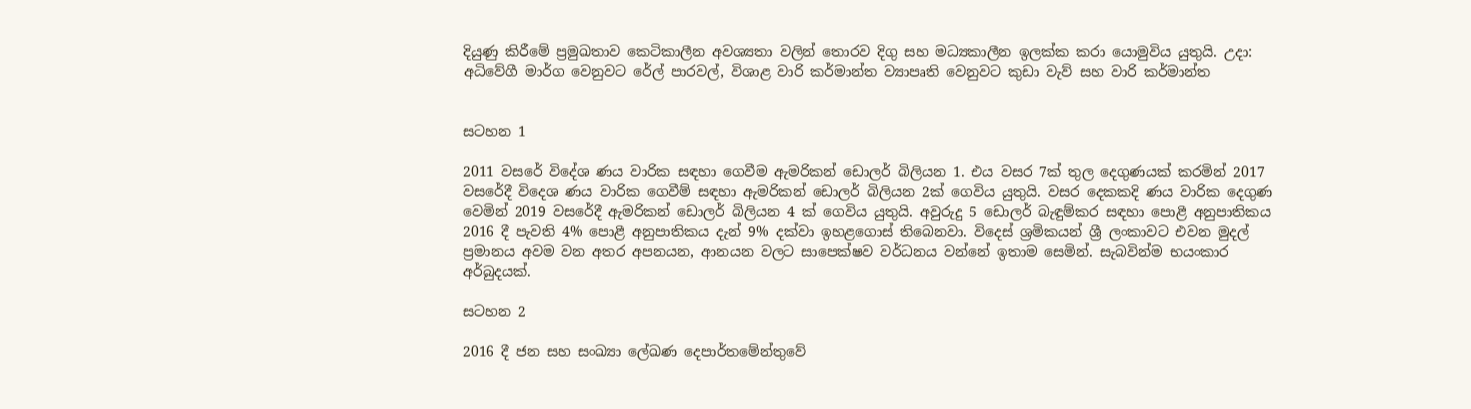දියුණු කිරීමේ ප්‍රමුඛතාව කෙටිකාලීන අවශ්‍යතා වලින් තොරව දිගු සහ මධ්‍යකාලීන ඉලක්ක කරා යොමුවිය යුතුයි. උදා: අධිවේගී මාර්ග වෙනුවට රේල් පාරවල්, විශාළ වාරි කර්මාන්ත ව්‍යාපෘති වෙනුවට කුඩා වැව් සහ වාරි කර්මාන්ත


සටහන 1

2011 වසරේ විදේශ ණය වාරික සඳහා ගෙවීම ඇමරිකන් ඩොලර් බිලියන 1. එය වසර 7ක් තුල දෙගුණයක් කරමින් 2017 වසරේදී විදෙශ ණය වාරික ගෙවීම් සඳහා ඇමරිකන් ඩොලර් බිලියන 2ක් ගෙවිය යුතුයි. වසර දෙකකදි ණය වාරික දෙගුණ වෙමින් 2019 වසරේදී ඇමරිකන් ඩොලර් බිලියන 4 ක් ගෙවිය යුතුයි. අවුරුදු 5 ඩොලර් බැඳුම්කර සඳහා පොළී අනුපාතිකය 2016 දී පැවති 4% පොළී අනුපාතිකය දැන් 9% දක්වා ඉහළගොස් තිබෙනවා. විදෙස් ශ්‍රමිකයන් ශ්‍රී ලංකාවට එවන මුදල් ප්‍රමානය අවම වන අතර අපනයන, ආනයන වලට සාපෙක්ෂව වර්ධනය වන්නේ ඉතාම සෙමින්. සැබවින්ම භයංකාර අර්බුදයක්.

සටහන 2

2016 දී ජන සහ සංඛ්‍යා ලේඛණ දෙපාර්තමේන්තුවේ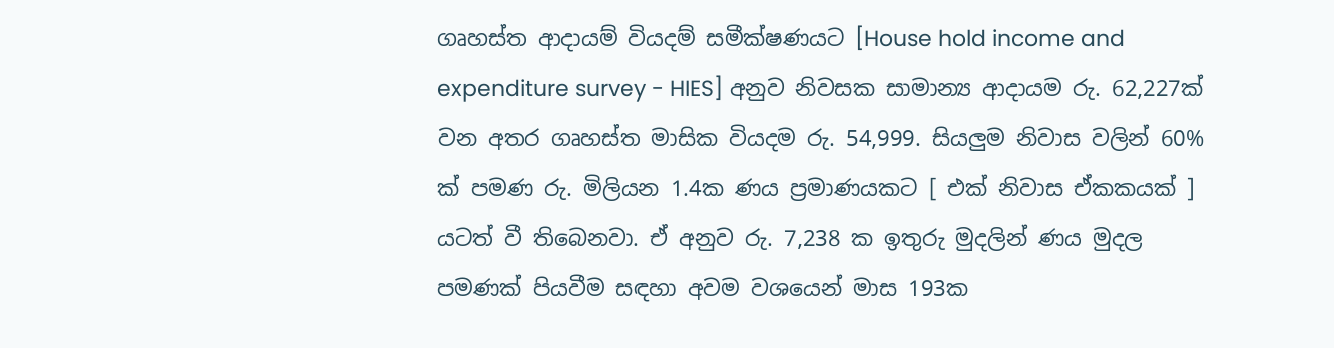ගෘහස්ත ආදායම් වියදම් සමීක්ෂණයට [House hold income and expenditure survey - HIES] අනුව නිවසක සාමාන්‍ය ආදායම රු. 62,227ක් වන අතර ගෘහස්ත මාසික වියදම රු. 54,999. සියලුම නිවාස වලින් 60% ක් පමණ රු. මිලියන 1.4ක ණය ප්‍රමාණයකට [ එක් නිවාස ඒකකයක් ] යටත් වී තිබෙනවා. ඒ අනුව රු. 7,238 ක ඉතුරු මුදලින් ණය මුදල පමණක් පියවීම සඳහා අවම වශයෙන් මාස 193ක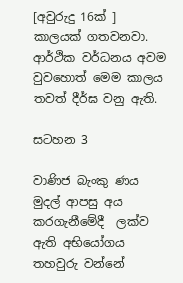[අවුරුදු 16ක් ] කාලයක් ගතවනවා. ආර්ථික වර්ධනය අවම වුවහොත් මෙම කාලය තවත් දීර්ඝ වනු ඇති.

සටහන 3

වාණිජ බැංකු ණය මුදල් ආපසු අය කරගැනීමේදී  ලක්ව ඇති අභියෝගය තහවුරු වන්නේ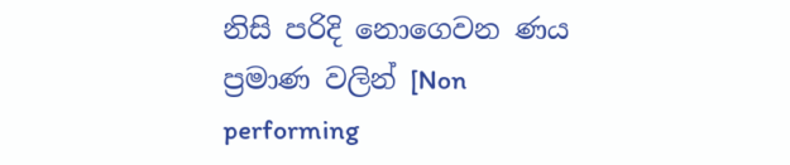නිසි පරිදි නොගෙවන ණය ප්‍රමාණ වලින් [Non performing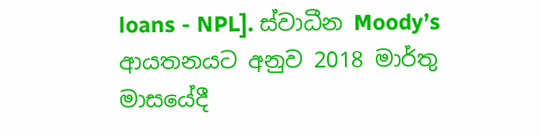loans - NPL]. ස්වාධීන Moody’s ආයතනයට අනුව 2018 මාර්තු මාසයේදී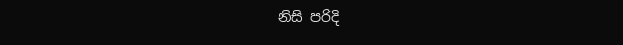නිසි පරිදි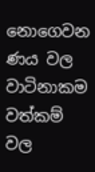නොගෙවන ණය වල වාටිනාකම වත්කම් වල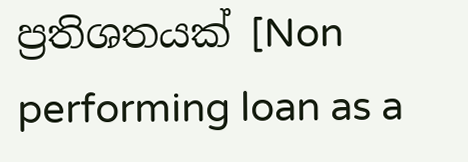ප්‍රතිශතයක් [Non performing loan as a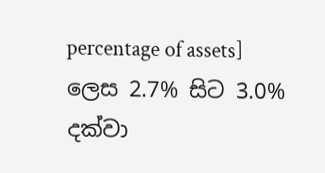percentage of assets] ලෙස 2.7% සිට 3.0% දක්වා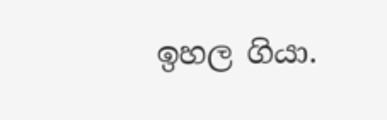ඉහල ගියා.